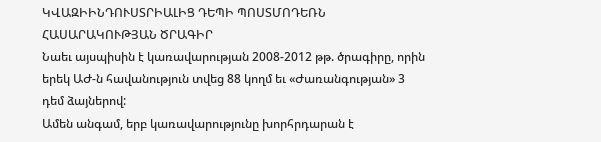ԿՎԱԶԻԻՆԴՈՒՍՏՐԻԱԼԻՑ ԴԵՊԻ ՊՈՍՏՄՈԴԵՌՆ ՀԱՍԱՐԱԿՈՒԹՅԱՆ ԾՐԱԳԻՐ
Նաեւ այսպիսին է կառավարության 2008-2012 թթ. ծրագիրը, որին երեկ ԱԺ-ն հավանություն տվեց 88 կողմ եւ «Ժառանգության» 3 դեմ ձայներով:
Ամեն անգամ, երբ կառավարությունը խորհրդարան է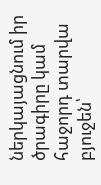ներկայացնում իր ծրագիրը կամ հաջորդ տարվա բյուջեն՝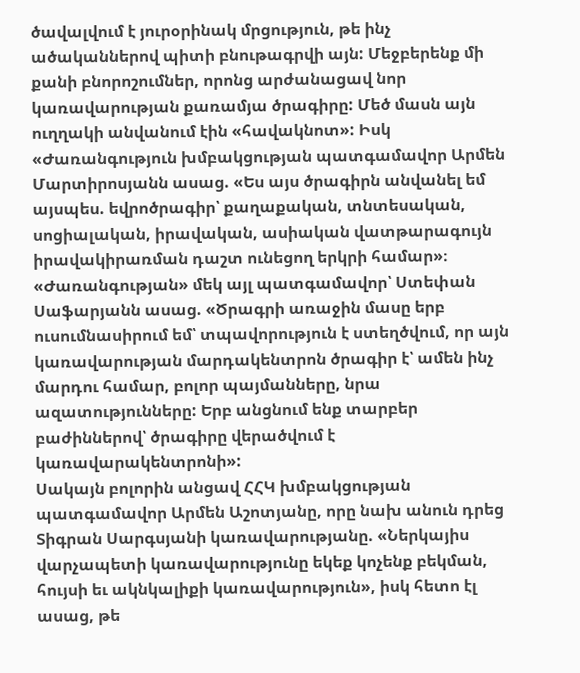ծավալվում է յուրօրինակ մրցություն, թե ինչ ածականներով պիտի բնութագրվի այն: Մեջբերենք մի քանի բնորոշումներ, որոնց արժանացավ նոր կառավարության քառամյա ծրագիրը: Մեծ մասն այն ուղղակի անվանում էին «հավակնոտ»: Իսկ «Ժառանգություն խմբակցության պատգամավոր Արմեն Մարտիրոսյանն ասաց. «Ես այս ծրագիրն անվանել եմ այսպես. եվրոծրագիր՝ քաղաքական, տնտեսական, սոցիալական, իրավական, ասիական վատթարագույն իրավակիրառման դաշտ ունեցող երկրի համար»։ «Ժառանգության» մեկ այլ պատգամավոր՝ Ստեփան Սաֆարյանն ասաց. «Ծրագրի առաջին մասը երբ ուսումնասիրում եմ՝ տպավորություն է ստեղծվում, որ այն կառավարության մարդակենտրոն ծրագիր է՝ ամեն ինչ մարդու համար, բոլոր պայմանները, նրա ազատությունները: Երբ անցնում ենք տարբեր բաժիններով՝ ծրագիրը վերածվում է կառավարակենտրոնի»:
Սակայն բոլորին անցավ ՀՀԿ խմբակցության պատգամավոր Արմեն Աշոտյանը, որը նախ անուն դրեց Տիգրան Սարգսյանի կառավարությանը. «Ներկայիս վարչապետի կառավարությունը եկեք կոչենք բեկման, հույսի եւ ակնկալիքի կառավարություն», իսկ հետո էլ ասաց, թե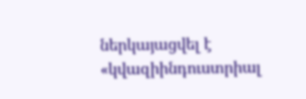ներկայացվել է «կվազիինդուստրիալ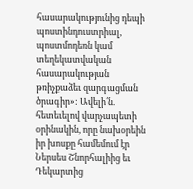հասարակությունից դեպի պոստինդուստրիալ, պոստմոդեռն կամ տեղեկատվական հասարակության թռիչքաձեւ զարգացման ծրագիր»: Ավելի՛ն. հետեւելով վարչապետի օրինակին, որը նախօրեին իր խոսքը համեմում էր Ներսես Շնորհալիից եւ Դեկարտից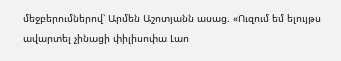մեջբերումներով՝ Արմեն Աշոտյանն ասաց. «Ուզում եմ ելույթս ավարտել չինացի փիլիսոփա Լաո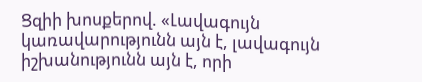Ցզիի խոսքերով. «Լավագույն կառավարությունն այն է, լավագույն իշխանությունն այն է, որի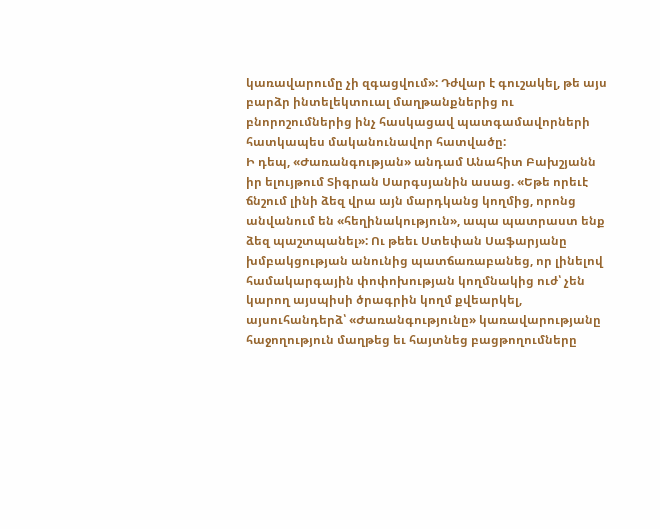կառավարումը չի զգացվում»: Դժվար է գուշակել, թե այս բարձր ինտելեկտուալ մաղթանքներից ու բնորոշումներից ինչ հասկացավ պատգամավորների հատկապես մականունավոր հատվածը:
Ի դեպ, «Ժառանգության» անդամ Անահիտ Բախշյանն իր ելույթում Տիգրան Սարգսյանին ասաց. «Եթե որեւէ ճնշում լինի ձեզ վրա այն մարդկանց կողմից, որոնց անվանում են «հեղինակություն», ապա պատրաստ ենք ձեզ պաշտպանել»: Ու թեեւ Ստեփան Սաֆարյանը խմբակցության անունից պատճառաբանեց, որ լինելով համակարգային փոփոխության կողմնակից ուժ՝ չեն կարող այսպիսի ծրագրին կողմ քվեարկել, այսուհանդերձ՝ «Ժառանգությունը» կառավարությանը հաջողություն մաղթեց եւ հայտնեց բացթողումները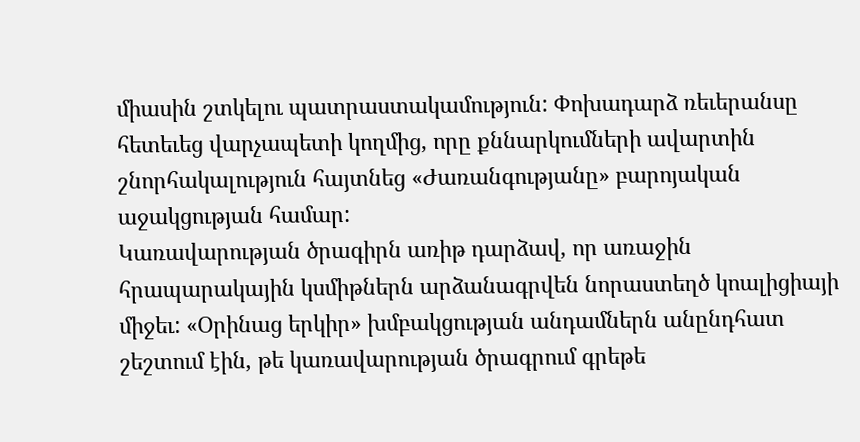միասին շտկելու պատրաստակամություն: Փոխադարձ ռեւերանսը հետեւեց վարչապետի կողմից, որը քննարկումների ավարտին շնորհակալություն հայտնեց «Ժառանգությանը» բարոյական աջակցության համար:
Կառավարության ծրագիրն առիթ դարձավ, որ առաջին հրապարակային կսմիթներն արձանագրվեն նորաստեղծ կոալիցիայի միջեւ: «Օրինաց երկիր» խմբակցության անդամներն անընդհատ շեշտում էին, թե կառավարության ծրագրում գրեթե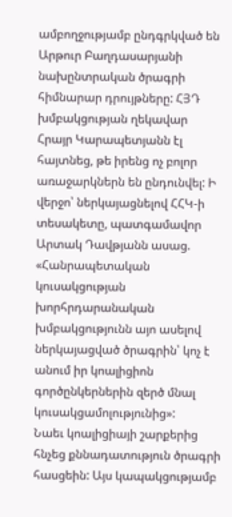ամբողջությամբ ընդգրկված են Արթուր Բաղդասարյանի նախընտրական ծրագրի հիմնարար դրույթները: ՀՅԴ խմբակցության ղեկավար Հրայր Կարապետյանն էլ հայտնեց, թե իրենց ոչ բոլոր առաջարկներն են ընդունվել: Ի վերջո՝ ներկայացնելով ՀՀԿ-ի տեսակետը, պատգամավոր Արտակ Դավթյանն ասաց. «Հանրապետական կուսակցության խորհրդարանական խմբակցությունն այո ասելով ներկայացված ծրագրին՝ կոչ է անում իր կոալիցիոն գործընկերներին զերծ մնալ կուսակցամոլությունից»:
Նաեւ կոալիցիայի շարքերից հնչեց քննադատություն ծրագրի հասցեին: Այս կապակցությամբ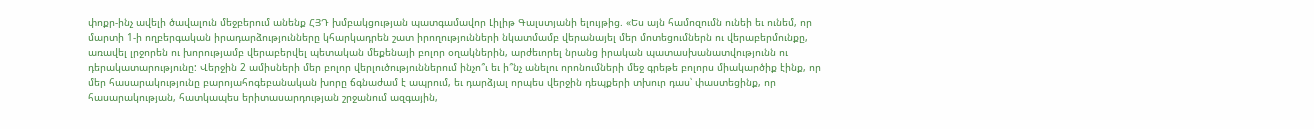փոքր-ինչ ավելի ծավալուն մեջբերում անենք ՀՅԴ խմբակցության պատգամավոր Լիլիթ Գալստյանի ելույթից. «Ես այն համոզումն ունեի եւ ունեմ, որ մարտի 1-ի ողբերգական իրադարձությունները կհարկադրեն շատ իրողությունների նկատմամբ վերանայել մեր մոտեցումներն ու վերաբերմունքը, առավել լրջորեն ու խորությամբ վերաբերվել պետական մեքենայի բոլոր օղակներին, արժեւորել նրանց իրական պատասխանատվությունն ու դերակատարությունը: Վերջին 2 ամիսների մեր բոլոր վերլուծություններում ինչո՞ւ եւ ի՞նչ անելու որոնումների մեջ գրեթե բոլորս միակարծիք էինք, որ մեր հասարակությունը բարոյահոգեբանական խորը ճգնաժամ է ապրում, եւ դարձյալ որպես վերջին դեպքերի տխուր դաս՝ փաստեցինք, որ հասարակության, հատկապես երիտասարդության շրջանում ազգային,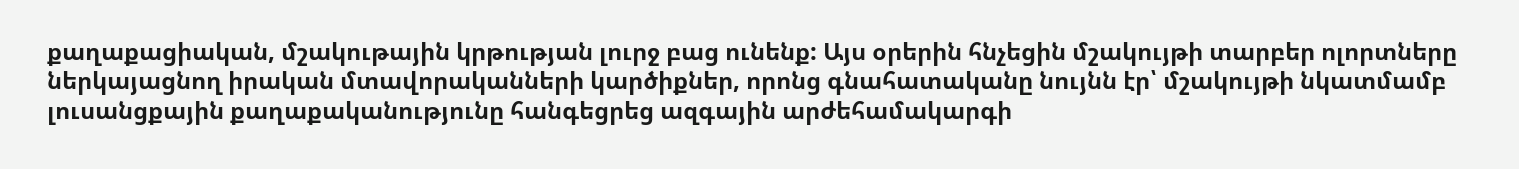քաղաքացիական, մշակութային կրթության լուրջ բաց ունենք: Այս օրերին հնչեցին մշակույթի տարբեր ոլորտները ներկայացնող իրական մտավորականների կարծիքներ, որոնց գնահատականը նույնն էր՝ մշակույթի նկատմամբ լուսանցքային քաղաքականությունը հանգեցրեց ազգային արժեհամակարգի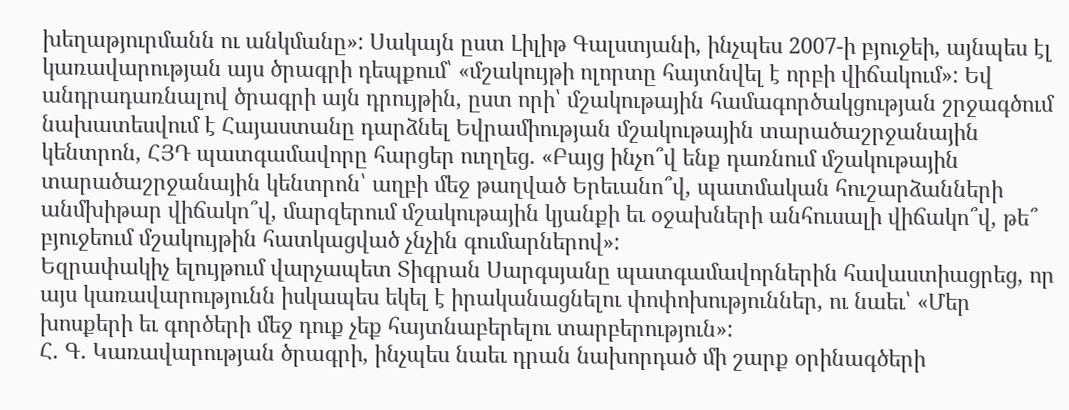խեղաթյուրմանն ու անկմանը»: Սակայն ըստ Լիլիթ Գալստյանի, ինչպես 2007-ի բյուջեի, այնպես էլ կառավարության այս ծրագրի դեպքում՝ «մշակույթի ոլորտը հայտնվել է որբի վիճակում»: Եվ անդրադառնալով ծրագրի այն դրույթին, ըստ որի՝ մշակութային համագործակցության շրջագծում նախատեսվում է Հայաստանը դարձնել Եվրամիության մշակութային տարածաշրջանային կենտրոն, ՀՅԴ պատգամավորը հարցեր ուղղեց. «Բայց ինչո՞վ ենք դառնում մշակութային տարածաշրջանային կենտրոն՝ աղբի մեջ թաղված Երեւանո՞վ, պատմական հուշարձանների անմխիթար վիճակո՞վ, մարզերում մշակութային կյանքի եւ օջախների անհուսալի վիճակո՞վ, թե՞ բյուջեում մշակույթին հատկացված չնչին գումարներով»:
Եզրափակիչ ելույթում վարչապետ Տիգրան Սարգսյանը պատգամավորներին հավաստիացրեց, որ այս կառավարությունն իսկապես եկել է իրականացնելու փոփոխություններ, ու նաեւ՝ «Մեր խոսքերի եւ գործերի մեջ դուք չեք հայտնաբերելու տարբերություն»:
Հ. Գ. Կառավարության ծրագրի, ինչպես նաեւ դրան նախորդած մի շարք օրինագծերի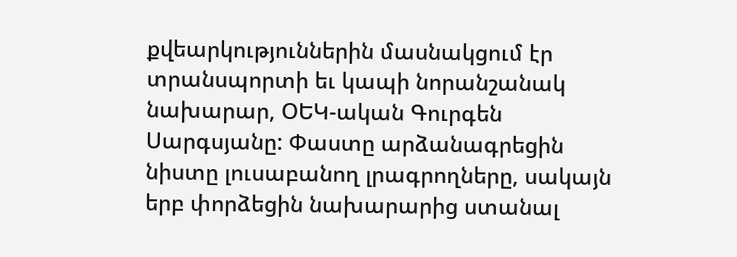քվեարկություններին մասնակցում էր տրանսպորտի եւ կապի նորանշանակ նախարար, ՕԵԿ-ական Գուրգեն Սարգսյանը: Փաստը արձանագրեցին նիստը լուսաբանող լրագրողները, սակայն երբ փորձեցին նախարարից ստանալ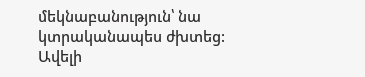մեկնաբանություն՝ նա կտրականապես ժխտեց: Ավելի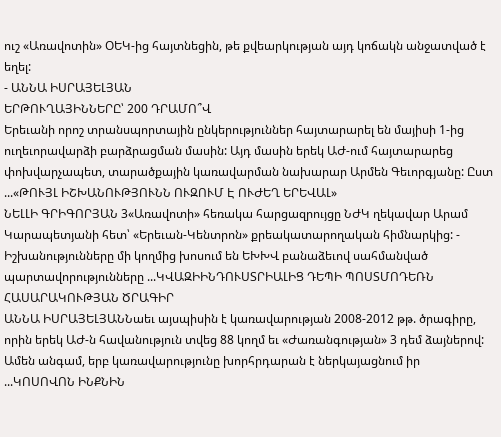ուշ «Առավոտին» ՕԵԿ-ից հայտնեցին, թե քվեարկության այդ կոճակն անջատված է եղել:
- ԱՆՆԱ ԻՍՐԱՅԵԼՅԱՆ
ԵՐԹՈՒՂԱՅԻՆՆԵՐԸ՝ 200 ԴՐԱՄՈ՞Վ
Երեւանի որոշ տրանսպորտային ընկերություններ հայտարարել են մայիսի 1-ից ուղեւորավարձի բարձրացման մասին: Այդ մասին երեկ ԱԺ-ում հայտարարեց փոխվարչապետ, տարածքային կառավարման նախարար Արմեն Գեւորգյանը: Ըստ ...«ԹՈՒՅԼ ԻՇԽԱՆՈՒԹՅՈՒՆՆ ՈՒԶՈՒՄ Է ՈՒԺԵՂ ԵՐԵՎԱԼ»
ՆԵԼԼԻ ԳՐԻԳՈՐՅԱՆ 3«Առավոտի» հեռակա հարցազրույցը ՆԺԿ ղեկավար Արամ Կարապետյանի հետ՝ «Երեւան-Կենտրոն» քրեակատարողական հիմնարկից: - Իշխանությունները մի կողմից խոսում են ԵԽԽՎ բանաձեւով սահմանված պարտավորությունները ...ԿՎԱԶԻԻՆԴՈՒՍՏՐԻԱԼԻՑ ԴԵՊԻ ՊՈՍՏՄՈԴԵՌՆ ՀԱՍԱՐԱԿՈՒԹՅԱՆ ԾՐԱԳԻՐ
ԱՆՆԱ ԻՍՐԱՅԵԼՅԱՆՆաեւ այսպիսին է կառավարության 2008-2012 թթ. ծրագիրը, որին երեկ ԱԺ-ն հավանություն տվեց 88 կողմ եւ «Ժառանգության» 3 դեմ ձայներով: Ամեն անգամ, երբ կառավարությունը խորհրդարան է ներկայացնում իր ...ԿՈՍՈՎՈՆ ԻՆՔՆԻՆ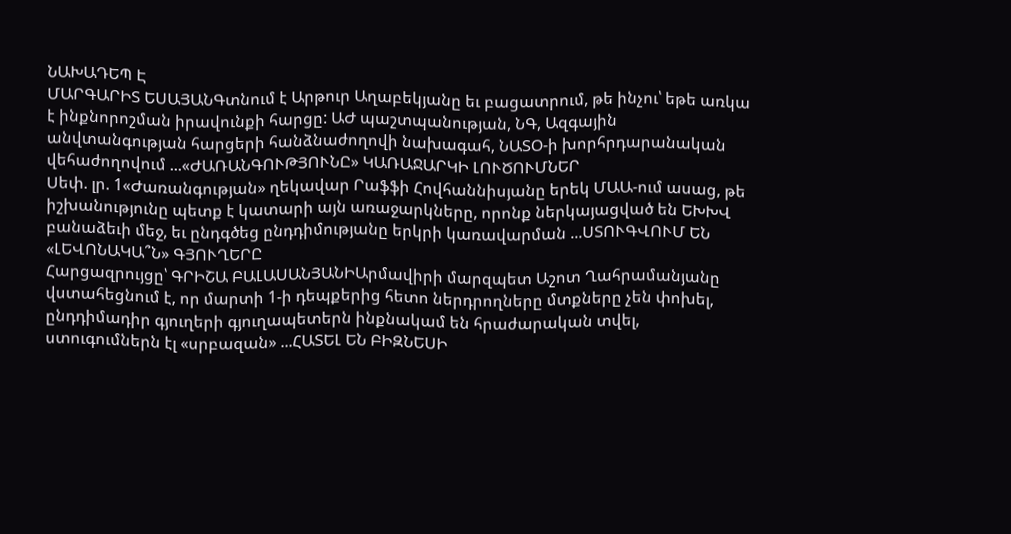ՆԱԽԱԴԵՊ Է
ՄԱՐԳԱՐԻՏ ԵՍԱՅԱՆԳտնում է Արթուր Աղաբեկյանը եւ բացատրում, թե ինչու՝ եթե առկա է ինքնորոշման իրավունքի հարցը: ԱԺ պաշտպանության, ՆԳ, Ազգային անվտանգության հարցերի հանձնաժողովի նախագահ, ՆԱՏՕ-ի խորհրդարանական վեհաժողովում ...«ԺԱՌԱՆԳՈՒԹՅՈՒՆԸ» ԿԱՌԱՋԱՐԿԻ ԼՈՒԾՈՒՄՆԵՐ
Սեփ. լր. 1«Ժառանգության» ղեկավար Րաֆֆի Հովհաննիսյանը երեկ ՄԱԱ-ում ասաց, թե իշխանությունը պետք է կատարի այն առաջարկները, որոնք ներկայացված են ԵԽԽՎ բանաձեւի մեջ, եւ ընդգծեց ընդդիմությանը երկրի կառավարման ...ՍՏՈՒԳՎՈՒՄ ԵՆ «ԼԵՎՈՆԱԿԱ՞Ն» ԳՅՈՒՂԵՐԸ
Հարցազրույցը՝ ԳՐԻՇԱ ԲԱԼԱՍԱՆՅԱՆԻԱրմավիրի մարզպետ Աշոտ Ղահրամանյանը վստահեցնում է, որ մարտի 1-ի դեպքերից հետո ներդրողները մտքները չեն փոխել, ընդդիմադիր գյուղերի գյուղապետերն ինքնակամ են հրաժարական տվել, ստուգումներն էլ «սրբազան» ...ՀԱՏԵԼ ԵՆ ԲԻԶՆԵՍԻ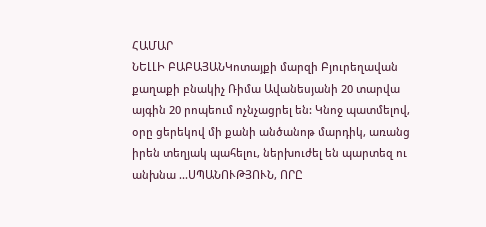ՀԱՄԱՐ
ՆԵԼԼԻ ԲԱԲԱՅԱՆԿոտայքի մարզի Բյուրեղավան քաղաքի բնակիչ Ռիմա Ավանեսյանի 20 տարվա այգին 20 րոպեում ոչնչացրել են: Կնոջ պատմելով, օրը ցերեկով մի քանի անծանոթ մարդիկ, առանց իրեն տեղյակ պահելու, ներխուժել են պարտեզ ու անխնա ...ՍՊԱՆՈՒԹՅՈՒՆ, ՈՐԸ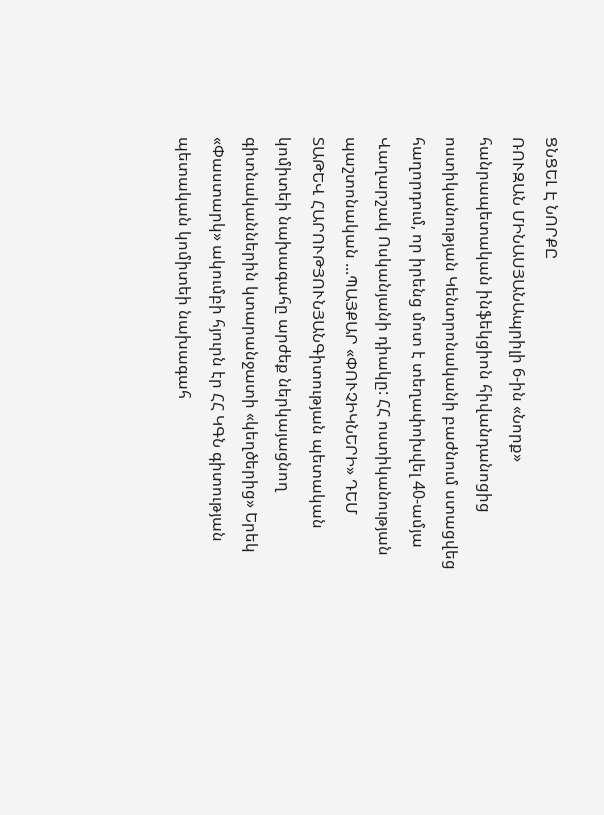ՑՆՑԵԼ Է ՆՈՐՔԸ
ՌՈՒԶԱՆ ՄԻՆԱՍՅԱՆԱպրիլի 6-ին «Նորք» հանրապետական ինֆեկցիոն հիվանդանոցից ոստիկանության Կենտրոնականի բաժնում ստացվեց հաղորդում, որ իրենց մոտ է տեղափոխվել 40-ամյա Վաղարշակ Ոսկանյանի դիակը: ՀՀ ոստիկանության պաշտոնական ...ՊԱՅՔԱՐ «ՓՈՒՉԻԿՆԵՐԻ» ԴԵՄ
ՏԱԹԵՎ ՀԱՐՈՒԹՅՈՒՆՅԱՆԳիտության պետական կոմիտեի նախագահը արժեք ներկայացնող գիտնականներին կտարանջատի «կեղծերից» Երեկ «Փաստարկ» ակումբի հյուրն էր ՀՀ ԿԳՆ գիտության պետական կոմիտեի նախագահ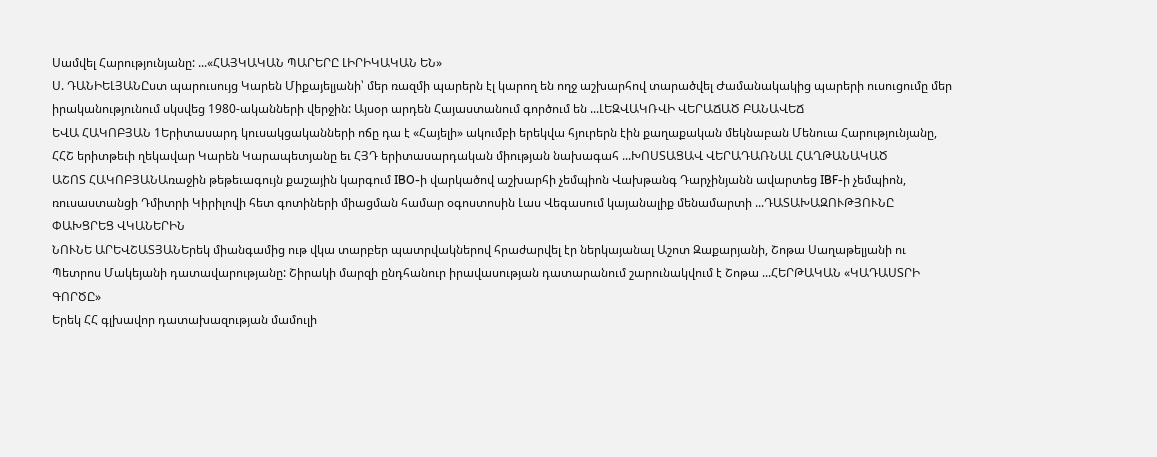Սամվել Հարությունյանը: ...«ՀԱՅԿԱԿԱՆ ՊԱՐԵՐԸ ԼԻՐԻԿԱԿԱՆ ԵՆ»
Ս. ԴԱՆԻԵԼՅԱՆԸստ պարուսույց Կարեն Միքայելյանի՝ մեր ռազմի պարերն էլ կարող են ողջ աշխարհով տարածվել Ժամանակակից պարերի ուսուցումը մեր իրականությունում սկսվեց 1980-ականների վերջին: Այսօր արդեն Հայաստանում գործում են ...ԼԵԶՎԱԿՌՎԻ ՎԵՐԱՃԱԾ ԲԱՆԱՎԵՃ
ԵՎԱ ՀԱԿՈԲՅԱՆ 1Երիտասարդ կուսակցականների ոճը դա է «Հայելի» ակումբի երեկվա հյուրերն էին քաղաքական մեկնաբան Մենուա Հարությունյանը, ՀՀՇ երիտթեւի ղեկավար Կարեն Կարապետյանը եւ ՀՅԴ երիտասարդական միության նախագահ ...ԽՈՍՏԱՑԱՎ ՎԵՐԱԴԱՌՆԱԼ ՀԱՂԹԱՆԱԿԱԾ
ԱՇՈՏ ՀԱԿՈԲՅԱՆԱռաջին թեթեւագույն քաշային կարգում IBO-ի վարկածով աշխարհի չեմպիոն Վախթանգ Դարչինյանն ավարտեց IBF-ի չեմպիոն, ռուսաստանցի Դմիտրի Կիրիլովի հետ գոտիների միացման համար օգոստոսին Լաս Վեգասում կայանալիք մենամարտի ...ԴԱՏԱԽԱԶՈՒԹՅՈՒՆԸ ՓԱԽՑՐԵՑ ՎԿԱՆԵՐԻՆ
ՆՈՒՆԵ ԱՐԵՎՇԱՏՅԱՆԵրեկ միանգամից ութ վկա տարբեր պատրվակներով հրաժարվել էր ներկայանալ Աշոտ Զաքարյանի, Շոթա Սաղաթելյանի ու Պետրոս Մակեյանի դատավարությանը: Շիրակի մարզի ընդհանուր իրավասության դատարանում շարունակվում է Շոթա ...ՀԵՐԹԱԿԱՆ «ԿԱԴԱՍՏՐԻ ԳՈՐԾԸ»
Երեկ ՀՀ գլխավոր դատախազության մամուլի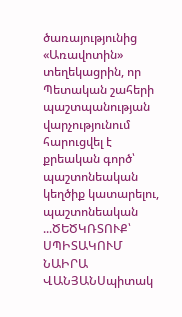ծառայությունից «Առավոտին» տեղեկացրին, որ Պետական շահերի պաշտպանության վարչությունում հարուցվել է քրեական գործ՝ պաշտոնեական կեղծիք կատարելու, պաշտոնեական ...ԾԵԾԿՌՏՈՒՔ՝ ՍՊԻՏԱԿՈՒՄ
ՆԱԻՐԱ ՎԱՆՅԱՆՍպիտակ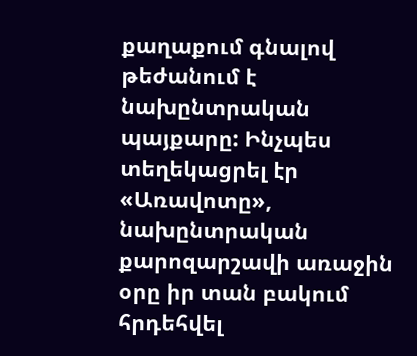քաղաքում գնալով թեժանում է նախընտրական պայքարը: Ինչպես տեղեկացրել էր «Առավոտը», նախընտրական քարոզարշավի առաջին օրը իր տան բակում հրդեհվել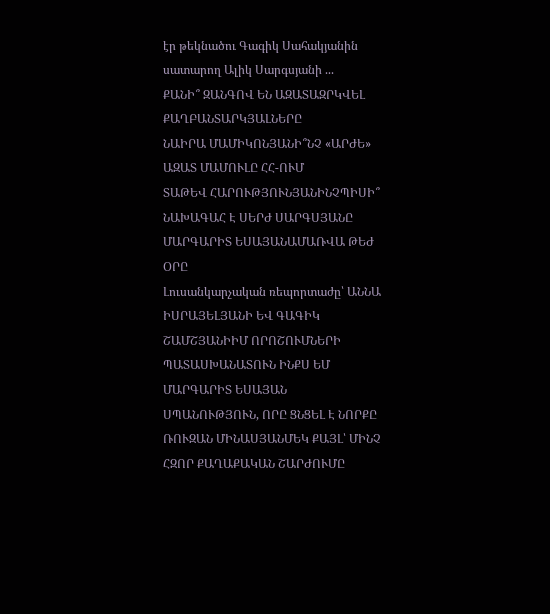էր թեկնածու Գագիկ Սահակյանին սատարող Ալիկ Սարգսյանի ...
ՔԱՆԻ՞ ԶԱՆԳՈՎ ԵՆ ԱԶԱՏԱԶՐԿՎԵԼ ՔԱՂԲԱՆՏԱՐԿՅԱԼՆԵՐԸ
ՆԱԻՐԱ ՄԱՄԻԿՈՆՅԱՆԻ՞ՆՉ «ԱՐԺԵ» ԱԶԱՏ ՄԱՄՈՒԼԸ ՀՀ-ՈՒՄ
ՏԱԹԵՎ ՀԱՐՈՒԹՅՈՒՆՅԱՆԻՆՉՊԻՍԻ՞ ՆԱԽԱԳԱՀ Է ՍԵՐԺ ՍԱՐԳՍՅԱՆԸ
ՄԱՐԳԱՐԻՏ ԵՍԱՅԱՆԱՄԱՌՎԱ ԹԵԺ ՕՐԸ
Լուսանկարչական ռեպորտաժը՝ ԱՆՆԱ ԻՍՐԱՅԵԼՅԱՆԻ ԵՎ ԳԱԳԻԿ ՇԱՄՇՅԱՆԻԻՄ ՈՐՈՇՈՒՄՆԵՐԻ ՊԱՏԱՍԽԱՆԱՏՈՒՆ ԻՆՔՍ ԵՄ
ՄԱՐԳԱՐԻՏ ԵՍԱՅԱՆ
ՍՊԱՆՈՒԹՅՈՒՆ, ՈՐԸ ՑՆՑԵԼ Է ՆՈՐՔԸ
ՌՈՒԶԱՆ ՄԻՆԱՍՅԱՆՄԵԿ ՔԱՅԼ՝ ՄԻՆՉ ՀԶՈՐ ՔԱՂԱՔԱԿԱՆ ՇԱՐԺՈՒՄԸ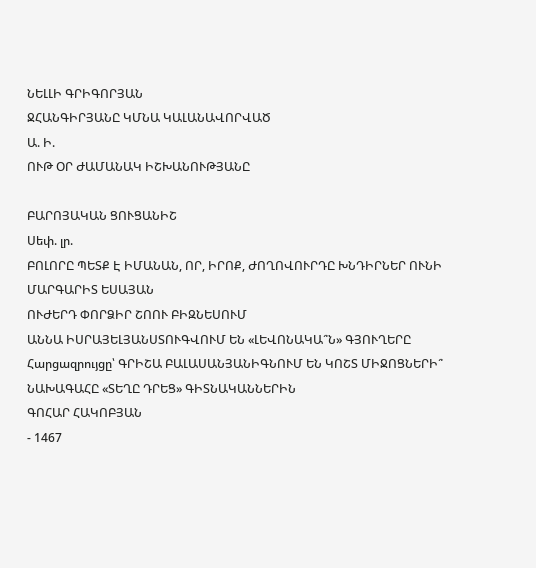ՆԵԼԼԻ ԳՐԻԳՈՐՅԱՆ
ՋՀԱՆԳԻՐՅԱՆԸ ԿՄՆԱ ԿԱԼԱՆԱՎՈՐՎԱԾ
Ա. Ի.
ՈՒԹ ՕՐ ԺԱՄԱՆԱԿ ԻՇԽԱՆՈՒԹՅԱՆԸ

ԲԱՐՈՅԱԿԱՆ ՑՈՒՑԱՆԻՇ
Սեփ. լր.
ԲՈԼՈՐԸ ՊԵՏՔ Է ԻՄԱՆԱՆ, ՈՐ, ԻՐՈՔ, ԺՈՂՈՎՈՒՐԴԸ ԽՆԴԻՐՆԵՐ ՈՒՆԻ
ՄԱՐԳԱՐԻՏ ԵՍԱՅԱՆ
ՈՒԺԵՐԴ ՓՈՐՁԻՐ ՇՈՈՒ ԲԻԶՆԵՍՈՒՄ
ԱՆՆԱ ԻՍՐԱՅԵԼՅԱՆՍՏՈՒԳՎՈՒՄ ԵՆ «ԼԵՎՈՆԱԿԱ՞Ն» ԳՅՈՒՂԵՐԸ
Հարցազրույցը՝ ԳՐԻՇԱ ԲԱԼԱՍԱՆՅԱՆԻԳՆՈՒՄ ԵՆ ԿՈՇՏ ՄԻՋՈՑՆԵՐԻ՞
ՆԱԽԱԳԱՀԸ «ՏԵՂԸ ԴՐԵՑ» ԳԻՏՆԱԿԱՆՆԵՐԻՆ
ԳՈՀԱՐ ՀԱԿՈԲՅԱՆ
- 1467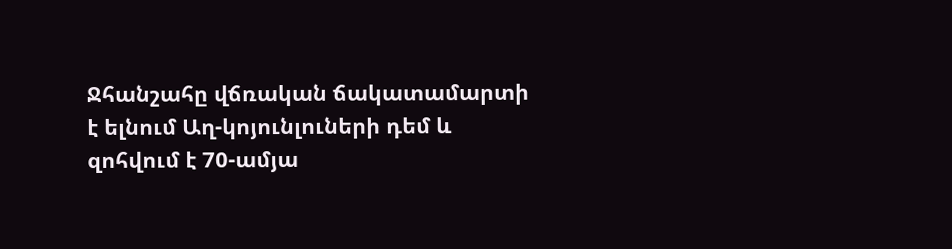Ջհանշահը վճռական ճակատամարտի է ելնում Աղ-կոյունլուների դեմ և զոհվում է 70-ամյա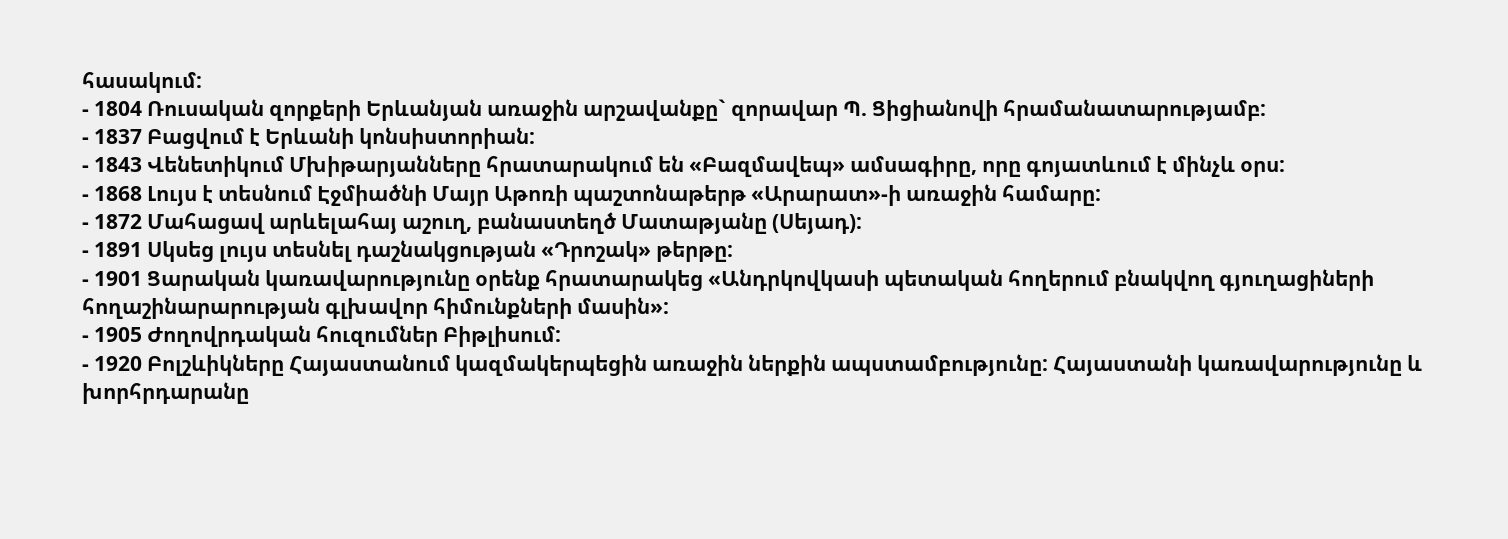հասակում:
- 1804 Ռուսական զորքերի Երևանյան առաջին արշավանքը` զորավար Պ. Ցիցիանովի հրամանատարությամբ:
- 1837 Բացվում է Երևանի կոնսիստորիան:
- 1843 Վենետիկում Մխիթարյանները հրատարակում են «Բազմավեպ» ամսագիրը, որը գոյատևում է մինչև օրս:
- 1868 Լույս է տեսնում Էջմիածնի Մայր Աթոռի պաշտոնաթերթ «Արարատ»-ի առաջին համարը:
- 1872 Մահացավ արևելահայ աշուղ, բանաստեղծ Մատաթյանը (Սեյադ):
- 1891 Սկսեց լույս տեսնել դաշնակցության «Դրոշակ» թերթը:
- 1901 Ցարական կառավարությունը օրենք հրատարակեց «Անդրկովկասի պետական հողերում բնակվող գյուղացիների հողաշինարարության գլխավոր հիմունքների մասին»:
- 1905 Ժողովրդական հուզումներ Բիթլիսում:
- 1920 Բոլշևիկները Հայաստանում կազմակերպեցին առաջին ներքին ապստամբությունը: Հայաստանի կառավարությունը և խորհրդարանը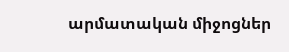արմատական միջոցներ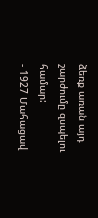ձեռք առան այդ շարժումը զսպելու համար:
- 1927 Մահացավ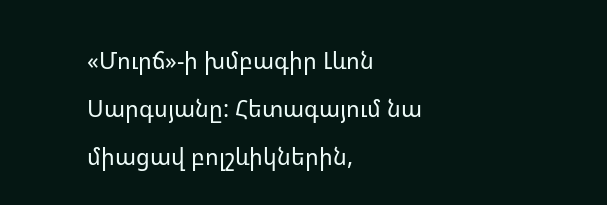«Մուրճ»-ի խմբագիր Լևոն Սարգսյանը: Հետագայում նա միացավ բոլշևիկներին,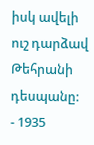իսկ ավելի ուշ դարձավ Թեհրանի դեսպանը:
- 1935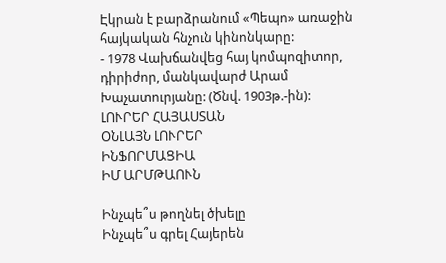Էկրան է բարձրանում «Պեպո» առաջին հայկական հնչուն կինոնկարը:
- 1978 Վախճանվեց հայ կոմպոզիտոր, դիրիժոր, մանկավարժ Արամ Խաչատուրյանը: (Ծնվ. 1903թ.-ին):
ԼՈՒՐԵՐ ՀԱՅԱՍՏԱՆ
ՕՆԼԱՅՆ ԼՈՒՐԵՐ
ԻՆՖՈՐՄԱՑԻԱ
ԻՄ ԱՐՄԹԱՈՒՆ

Ինչպե՞ս թողնել ծխելը
Ինչպե՞ս գրել Հայերեն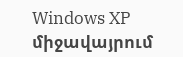Windows XP միջավայրում